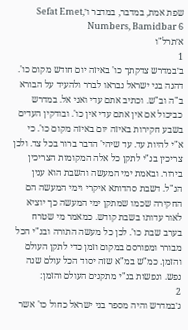שפת אמת, במדבר, במדבר ו׳Sefat Emet, Numbers, Bamidbar 6
א׳תרל"ו
1
ב׳במדרש צדקתך כו' באיזה יום חודש מקום כו'. דהנה בני ישראל נבראו לברר ולהעיד על הבורא ב"ה וב"ש. וכתיב אתם עדי ואני אל. במדרש כביכול אם אין אתם עדי אין כו'. ובודקין העדים בשבע חקירות באיזה יום באיזה מקום כו'. כי א"י להיות עד. עד שיהי' הדבר ברור בכל צד. ולכן צריכין בנ"י לתקן כל אלה המקומות הצריכין בירור. ובאמת ימי המעשה והשבת הוא ענין הנ"ל. דשבת סהדותא איקרי וימי המעשה הם החקירה שכמו שמתקן ימי המעשה כך יוציא לאור עדותו בשבת קודש. כמאמר מי שטרח בערב שבת כו'. לכן כל מעשה התורה ובנ"י הכל מבורר ומפורסם במקום וזמן כדי לתקן העולם והזמן. כמ"ש במ"א שזה יסוד הכל עולם שנה נפש. ונפשות בנ"י מתקנים העולם והזמן:
2
ג׳במדרש והיה מספר בני ישראל כחול כו' אשר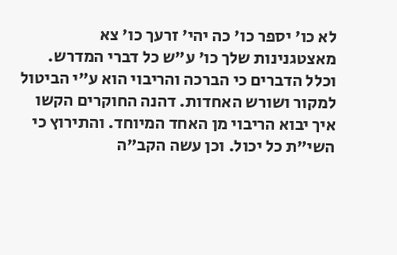לא כו' יספר כו' כה יהי' זרעך כו' צא מאצטגנינות שלך כו' ע"ש כל דברי המדרש. וכלל הדברים כי הברכה והריבוי הוא ע"י הביטול למקור ושורש האחדות. דהנה החוקרים הקשו איך יבוא הריבוי מן האחד המיוחד. והתירוץ כי השי"ת כל יכול. וכן עשה הקב"ה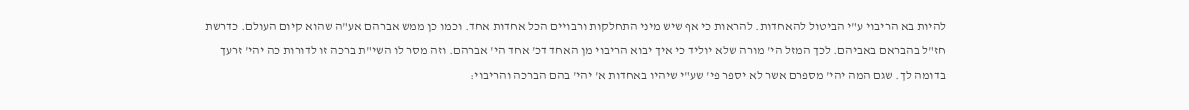להיות בא הריבוי ע"י הביטול להאחדות. להראות כי אף שיש מיני התחלקות ורבויים הכל אחדות אחד. וכמו כן ממש אברהם אע"ה שהוא קיום העולם. כדרשת חז"ל בהבראם באביהם. לכך המזל הי' מורה שלא יוליד כי איך יבוא הריבוי מן האחד דכ' אחד הי' אברהם. וזה מסר לו השי"ת ברכה זו לדורות כה יהי' זרעך בדומה לך. שגם המה יהי' מספרם אשר לא יספר פי' שע"י שיהיו באחדות א' יהי' בהם הברכה והריבוי: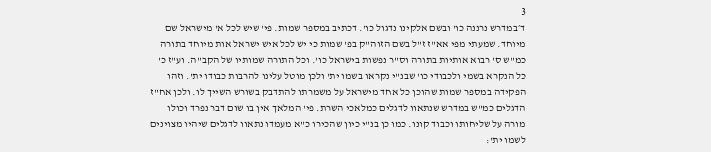3
ד׳במדרש נרננה כו' ובשם אלקינו נדגול כו'. דכתיב במספר שמות. פי' שיש לכל א' מישראל שם מיוחד. שמעתי מפי אא"ז ז"ל בשם הזוה"ק בפ' שמות כי יש לכל איש ישראל אות מיוחד בתורה כמ"ש ס' רבוא אותיות בתורה וס"ר נפשות בישראל כו'. וכל התורה שמותיו של הקב"ה. וע"ז כ' כל הנקרא בשמי ולכבודי כו' שבנ"י נקראו בשמו ית' ולכן מוטל עלינו להרבות כבודו ית'. וזהו הפקידה במספר שמות שהוכן כל אחד מישראל על משמרתו להתדבק בשורש השייך לו. ולכן אח"ז הדגלים כמ"ש במדרש שנתאוו לדגלים כמלאכי השרת. פי' המלאך אין בו שום דבר נפרד וכולו מורה על שליחותו וכבוד קונו. כמו כן בנ"י כיון שהכירו כ"א מעמדו נתאוו לדגלים שיהיו מצוינים לשמו ית':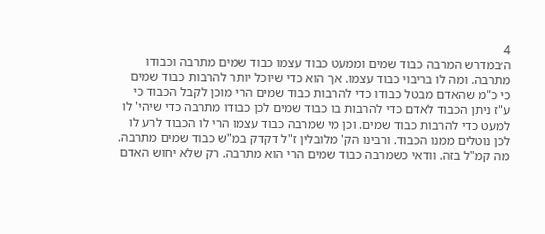4
ה׳במדרש המרבה כבוד שמים וממעט כבוד עצמו כבוד שמים מתרבה וכבודו מתרבה. ומה לו בריבוי כבוד עצמו. אך הוא כדי שיוכל יותר להרבות כבוד שמים כי כ"מ שהאדם מבטל כבודו כדי להרבות כבוד שמים הרי מוכן לקבל הכבוד כי ע"ז ניתן הכבוד לאדם כדי להרבות בו כבוד שמים לכן כבודו מתרבה כדי שיהי' לו למעט כדי להרבות כבוד שמים. וכן מי שמרבה כבוד עצמו הרי לו הכבוד לרע לו לכן נוטלים ממנו הכבוד. ורבינו הק' מלובלין ז"ל דקדק במ"ש כבוד שמים מתרבה. מה קמ"ל בזה. וודאי כשמרבה כבוד שמים הרי הוא מתרבה. רק שלא יחוש האדם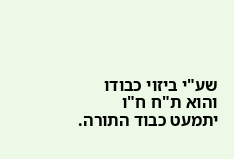שע"י ביזוי כבודו והוא ת"ח ח"ו יתמעט כבוד התורה.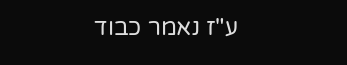ע"ז נאמר כבוד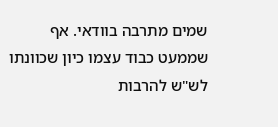שמים מתרבה בוודאי. אף שממעט כבוד עצמו כיון שכוונתו לש"ש להרבות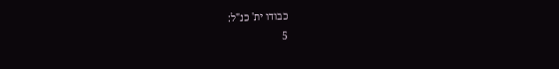כבודו ית' כנ"ל:
5